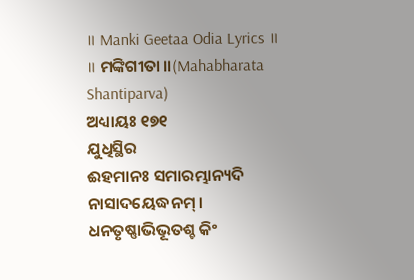॥ Manki Geetaa Odia Lyrics ॥
॥ ମଙ୍କିଗୀତା ॥(Mahabharata Shantiparva)
ଅଧ୍ୟାୟଃ ୧୭୧
ଯୁଧିସ୍ଥିର
ଈହମାନଃ ସମାରମ୍ଭାନ୍ୟଦି ନାସାଦୟେଦ୍ଧନମ୍ ।
ଧନତୃଷ୍ଣାଭିଭୂତଶ୍ଚ କିଂ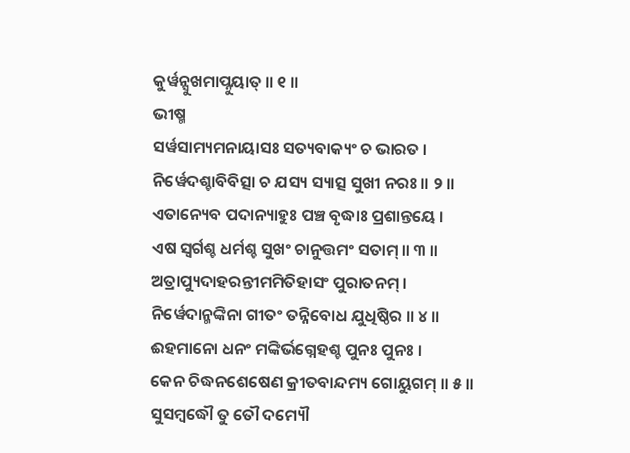କୁର୍ୱନ୍ସୁଖମାପ୍ନୁୟାତ୍ ॥ ୧ ॥
ଭୀଷ୍ମ
ସର୍ୱସାମ୍ୟମନାୟାସଃ ସତ୍ୟବାକ୍ୟଂ ଚ ଭାରତ ।
ନିର୍ୱେଦଶ୍ଚାବିବିତ୍ସା ଚ ଯସ୍ୟ ସ୍ୟାତ୍ସ ସୁଖୀ ନରଃ ॥ ୨ ॥
ଏତାନ୍ୟେବ ପଦାନ୍ୟାହୁଃ ପଞ୍ଚ ବୃଦ୍ଧାଃ ପ୍ରଶାନ୍ତୟେ ।
ଏଷ ସ୍ୱର୍ଗଶ୍ଚ ଧର୍ମଶ୍ଚ ସୁଖଂ ଚାନୁତ୍ତମଂ ସତାମ୍ ॥ ୩ ॥
ଅତ୍ରାପ୍ୟୁଦାହରନ୍ତୀମମିତିହାସଂ ପୁରାତନମ୍ ।
ନିର୍ୱେଦାନ୍ମଙ୍କିନା ଗୀତଂ ତନ୍ନିବୋଧ ଯୁଧିଷ୍ଠିର ॥ ୪ ॥
ଈହମାନୋ ଧନଂ ମଙ୍କିର୍ଭଗ୍ନେହଶ୍ଚ ପୁନଃ ପୁନଃ ।
କେନ ଚିଦ୍ଧନଶେଷେଣ କ୍ରୀତବାନ୍ଦମ୍ୟ ଗୋୟୁଗମ୍ ॥ ୫ ॥
ସୁସମ୍ବଦ୍ଧୌ ତୁ ତୌ ଦମ୍ୟୌ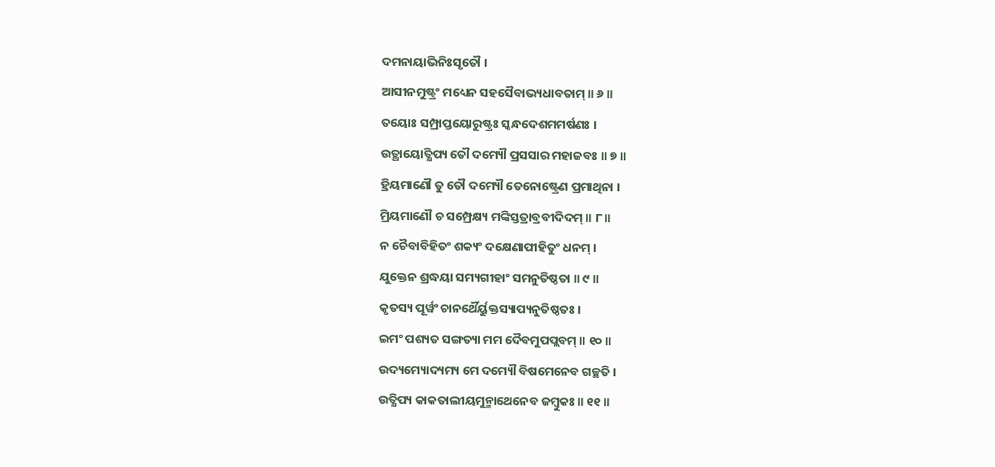ଦମନାୟାଭିନିଃସୃତୌ ।
ଆସୀନମୁଷ୍ଟ୍ରଂ ମଧ୍ୟେନ ସହସୈବାଭ୍ୟଧାବତାମ୍ ॥ ୬ ॥
ତୟୋଃ ସମ୍ପ୍ରାପ୍ତୟୋରୁଷ୍ଟ୍ରଃ ସ୍କନ୍ଧଦେଶମମର୍ଷଣଃ ।
ଉତ୍ଥାୟୋତ୍କ୍ଷିପ୍ୟ ତୌ ଦମ୍ୟୌ ପ୍ରସସାର ମହାଜବଃ ॥ ୭ ॥
ହ୍ରିୟମାଣୌ ତୁ ତୌ ଦମ୍ୟୌ ତେନୋଷ୍ଟ୍ରେଣ ପ୍ରମାଥିନା ।
ମ୍ରିୟମାଣୌ ଚ ସମ୍ପ୍ରେକ୍ଷ୍ୟ ମଙ୍କିସ୍ତତ୍ରାବ୍ରବୀଦିଦମ୍ ॥ ୮ ॥
ନ ଚୈବାବିହିତଂ ଶକ୍ୟଂ ଦକ୍ଷେଣାପୀହିତୁଂ ଧନମ୍ ।
ଯୁକ୍ତେନ ଶ୍ରଦ୍ଧୟା ସମ୍ୟଗୀହାଂ ସମନୁତିଷ୍ଠତା ॥ ୯ ॥
କୃତସ୍ୟ ପୂର୍ୱଂ ଚାନର୍ଥୈର୍ୟୁକ୍ତସ୍ୟାପ୍ୟନୁତିଷ୍ଠତଃ ।
ଇମଂ ପଶ୍ୟତ ସଙ୍ଗତ୍ୟା ମମ ଦୈବମୁପପ୍ଲବମ୍ ॥ ୧୦ ॥
ଉଦ୍ୟମ୍ୟୋଦ୍ୟମ୍ୟ ମେ ଦମ୍ୟୌ ବିଷମେନେବ ଗଚ୍ଛତି ।
ଉତ୍କ୍ଷିପ୍ୟ କାକତାଲୀୟମୁନ୍ମାଥେନେବ ଜମ୍ବୁକଃ ॥ ୧୧ ॥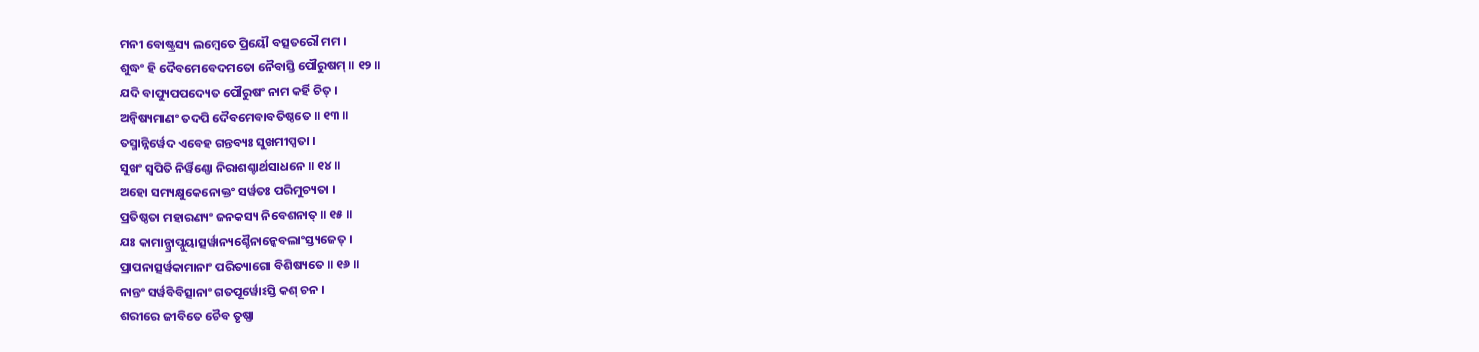ମନୀ ବୋଷ୍ଟ୍ରସ୍ୟ ଲମ୍ବେତେ ପ୍ରିୟୌ ବତ୍ସତରୌ ମମ ।
ଶୁଦ୍ଧଂ ହି ଦୈବମେବେଦମତୋ ନୈବାସ୍ତି ପୌରୁଷମ୍ ॥ ୧୨ ॥
ଯଦି ବାପ୍ୟୁପପଦ୍ୟେତ ପୌରୁଷଂ ନାମ କର୍ହି ଚିତ୍ ।
ଅନ୍ୱିଷ୍ୟମାଣଂ ତଦପି ଦୈବମେବାବତିଷ୍ଠତେ ॥ ୧୩ ॥
ତସ୍ମାନ୍ନିର୍ୱେଦ ଏବେହ ଗନ୍ତବ୍ୟଃ ସୁଖମୀପ୍ସତା ।
ସୁଖଂ ସ୍ୱପିତି ନିର୍ୱିଣ୍ଣୋ ନିରାଶଶ୍ଚାର୍ଥସାଧନେ ॥ ୧୪ ॥
ଅହୋ ସମ୍ୟକ୍ଷୁକେନୋକ୍ତଂ ସର୍ୱତଃ ପରିମୁଚ୍ୟତା ।
ପ୍ରତିଷ୍ଠତା ମହାରଣ୍ୟଂ ଜନକସ୍ୟ ନିବେଶନାତ୍ ॥ ୧୫ ॥
ଯଃ କାମାନ୍ପ୍ରାପ୍ନୁୟାତ୍ସର୍ୱାନ୍ୟଶ୍ଚୈନାନ୍କେବଲାଂସ୍ତ୍ୟଜେତ୍ ।
ପ୍ରାପନାତ୍ସର୍ୱକାମାନାଂ ପରିତ୍ୟାଗୋ ବିଶିଷ୍ୟତେ ॥ ୧୬ ॥
ନାନ୍ତଂ ସର୍ୱବିବିତ୍ସାନାଂ ଗତପୂର୍ୱୋଽସ୍ତି କଶ୍ ଚନ ।
ଶରୀରେ ଜୀବିତେ ଚୈବ ତୃଷ୍ଣା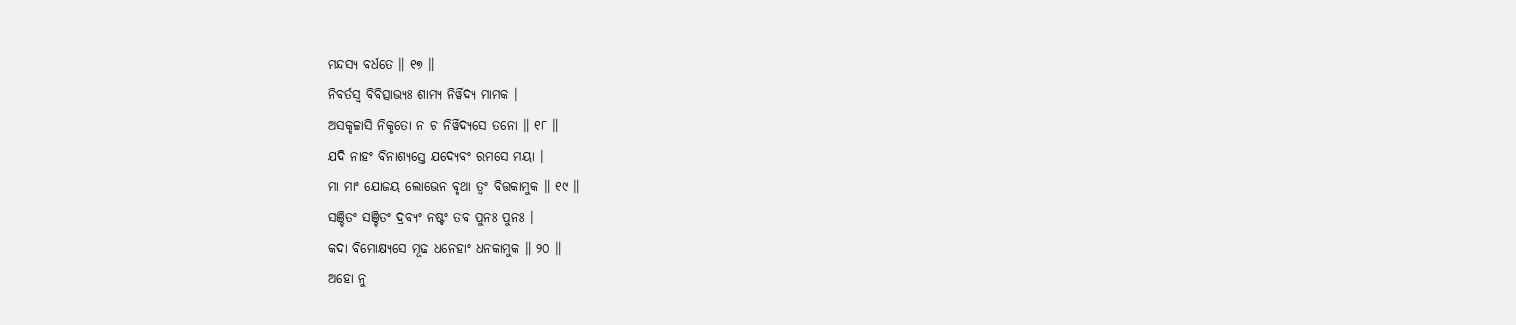ମନ୍ଦସ୍ୟ ବର୍ଧତେ ॥ ୧୭ ॥
ନିବର୍ତସ୍ୱ ବିବିତ୍ସାଭ୍ୟଃ ଶାମ୍ୟ ନିର୍ୱିଦ୍ୟ ମାମକ ।
ଅସକୃଚ୍ଚାସି ନିକୃତୋ ନ ଚ ନିର୍ୱିଦ୍ୟସେ ତନୋ ॥ ୧୮ ॥
ଯଦି ନାହଂ ବିନାଶ୍ୟସ୍ତେ ଯଦ୍ୟେବଂ ରମସେ ମୟା ।
ମା ମାଂ ଯୋଜୟ ଲୋଭେନ ବୃଥା ତ୍ୱଂ ବିତ୍ତକାମୁକ ॥ ୧୯ ॥
ସଞ୍ଚିତଂ ସଞ୍ଚିତଂ ଦ୍ରବ୍ୟଂ ନଷ୍ଟଂ ତବ ପୁନଃ ପୁନଃ ।
କଦା ବିମୋକ୍ଷ୍ୟସେ ମୂଢ ଧନେହାଂ ଧନକାମୁକ ॥ ୨୦ ॥
ଅହୋ ନୁ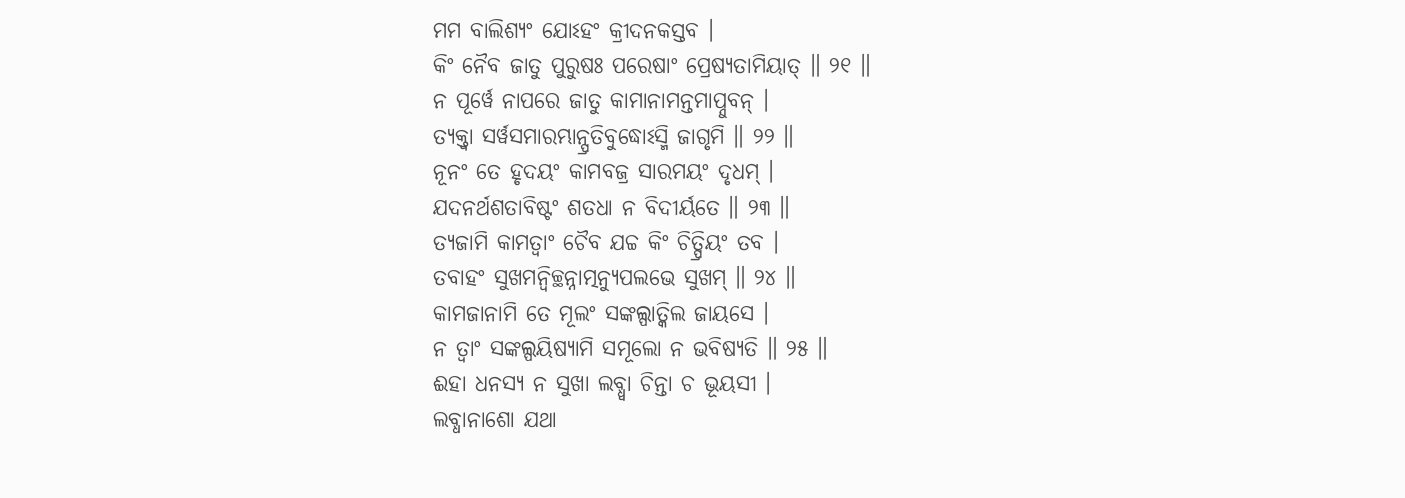ମମ ବାଲିଶ୍ୟଂ ଯୋଽହଂ କ୍ରୀଦନକସ୍ତବ ।
କିଂ ନୈବ ଜାତୁ ପୁରୁଷଃ ପରେଷାଂ ପ୍ରେଷ୍ୟତାମିୟାତ୍ ॥ ୨୧ ॥
ନ ପୂର୍ୱେ ନାପରେ ଜାତୁ କାମାନାମନ୍ତମାପ୍ନୁବନ୍ ।
ତ୍ୟକ୍ତ୍ୱା ସର୍ୱସମାରମ୍ଭାନ୍ପ୍ରତିବୁଦ୍ଧୋଽସ୍ମି ଜାଗୃମି ॥ ୨୨ ॥
ନୂନଂ ତେ ହୃଦୟଂ କାମବଜ୍ର ସାରମୟଂ ଦୃଧମ୍ ।
ଯଦନର୍ଥଶତାବିଷ୍ଟଂ ଶତଧା ନ ବିଦୀର୍ୟତେ ॥ ୨୩ ॥
ତ୍ୟଜାମି କାମତ୍ୱାଂ ଚୈବ ଯଚ୍ଚ କିଂ ଚିତ୍ପ୍ରିୟଂ ତବ ।
ତବାହଂ ସୁଖମନ୍ୱିଚ୍ଛନ୍ନାତ୍ମନ୍ୟୁପଲଭେ ସୁଖମ୍ ॥ ୨୪ ॥
କାମଜାନାମି ତେ ମୂଲଂ ସଙ୍କଲ୍ପାତ୍କିଲ ଜାୟସେ ।
ନ ତ୍ୱାଂ ସଙ୍କଲ୍ପୟିଷ୍ୟାମି ସମୂଲୋ ନ ଭବିଷ୍ୟତି ॥ ୨୫ ॥
ଈହା ଧନସ୍ୟ ନ ସୁଖା ଲବ୍ଧ୍ୱା ଚିନ୍ତା ଚ ଭୂୟସୀ ।
ଲବ୍ଧାନାଶୋ ଯଥା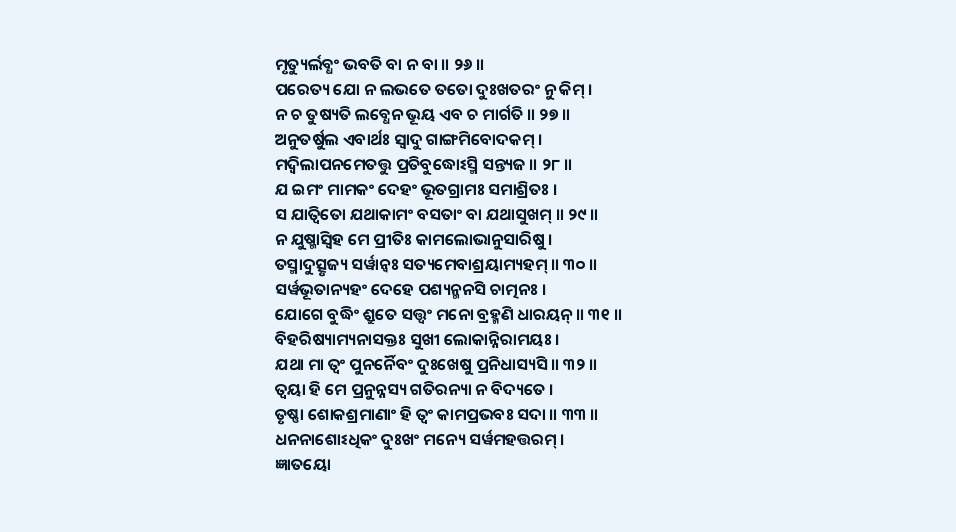ମୃତ୍ୟୁର୍ଲବ୍ଧଂ ଭବତି ବା ନ ବା ॥ ୨୬ ॥
ପରେତ୍ୟ ଯୋ ନ ଲଭତେ ତତୋ ଦୁଃଖତରଂ ନୁ କିମ୍ ।
ନ ଚ ତୁଷ୍ୟତି ଲବ୍ଧେନ ଭୂୟ ଏବ ଚ ମାର୍ଗତି ॥ ୨୭ ॥
ଅନୁତର୍ଷୁଲ ଏବାର୍ଥଃ ସ୍ୱାଦୁ ଗାଙ୍ଗମିବୋଦକମ୍ ।
ମଦ୍ୱିଲାପନମେତତ୍ତୁ ପ୍ରତିବୁଦ୍ଧୋଽସ୍ମି ସନ୍ତ୍ୟଜ ॥ ୨୮ ॥
ଯ ଇମଂ ମାମକଂ ଦେହଂ ଭୂତଗ୍ରାମଃ ସମାଶ୍ରିତଃ ।
ସ ଯାତ୍ୱିତୋ ଯଥାକାମଂ ବସତାଂ ବା ଯଥାସୁଖମ୍ ॥ ୨୯ ॥
ନ ଯୁଷ୍ମାସ୍ୱିହ ମେ ପ୍ରୀତିଃ କାମଲୋଭାନୁସାରିଷୁ ।
ତସ୍ମାଦୁତ୍ସୃଜ୍ୟ ସର୍ୱାନ୍ୱଃ ସତ୍ୟମେବାଶ୍ରୟାମ୍ୟହମ୍ ॥ ୩୦ ॥
ସର୍ୱଭୂତାନ୍ୟହଂ ଦେହେ ପଶ୍ୟନ୍ମନସି ଚାତ୍ମନଃ ।
ଯୋଗେ ବୁଦ୍ଧିଂ ଶ୍ରୁତେ ସତ୍ତ୍ୱଂ ମନୋ ବ୍ରହ୍ମଣି ଧାରୟନ୍ ॥ ୩୧ ॥
ବିହରିଷ୍ୟାମ୍ୟନାସକ୍ତଃ ସୁଖୀ ଲୋକାନ୍ନିରାମୟଃ ।
ଯଥା ମା ତ୍ୱଂ ପୁନର୍ନୈବଂ ଦୁଃଖେଷୁ ପ୍ରନିଧାସ୍ୟସି ॥ ୩୨ ॥
ତ୍ୱୟା ହି ମେ ପ୍ରନୁନ୍ନସ୍ୟ ଗତିରନ୍ୟା ନ ବିଦ୍ୟତେ ।
ତୃଷ୍ଣା ଶୋକଶ୍ରମାଣାଂ ହି ତ୍ୱଂ କାମପ୍ରଭବଃ ସଦା ॥ ୩୩ ॥
ଧନନାଶୋଽଧିକଂ ଦୁଃଖଂ ମନ୍ୟେ ସର୍ୱମହତ୍ତରମ୍ ।
ଜ୍ଞାତୟୋ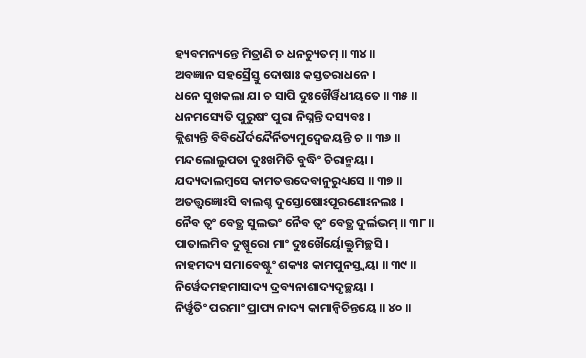ହ୍ୟବମନ୍ୟନ୍ତେ ମିତ୍ରାଣି ଚ ଧନଚ୍ୟୁତମ୍ ॥ ୩୪ ॥
ଅବଜ୍ଞାନ ସହସ୍ରୈସ୍ତୁ ଦୋଷାଃ କସ୍ତତରାଧନେ ।
ଧନେ ସୁଖକଲା ଯା ଚ ସାପି ଦୁଃଖୈର୍ୱିଧୀୟତେ ॥ ୩୫ ॥
ଧନମସ୍ୟେତି ପୁରୁଷଂ ପୁରା ନିଘ୍ନନ୍ତି ଦସ୍ୟବଃ ।
କ୍ଲିଶ୍ୟନ୍ତି ବିବିଧୈର୍ଦନ୍ଦୈର୍ନିତ୍ୟମୁଦ୍ୱେଜୟନ୍ତି ଚ ॥ ୩୬ ॥
ମନ୍ଦଲୋଲୁପତା ଦୁଃଖମିତି ବୁଦ୍ଧିଂ ଚିରାନ୍ମୟା ।
ଯଦ୍ୟଦାଲମ୍ବସେ କାମତତ୍ତଦେବାନୁରୁଧ୍ୟସେ ॥ ୩୭ ॥
ଅତତ୍ତ୍ୱଜ୍ଞୋଽସି ବାଲଶ୍ଚ ଦୁସ୍ତୋଷୋଽପୂରଣୋଽନଲଃ ।
ନୈବ ତ୍ୱଂ ବେତ୍ଥ ସୁଲଭଂ ନୈବ ତ୍ୱଂ ବେତ୍ଥ ଦୁର୍ଲଭମ୍ ॥ ୩୮ ॥
ପାତାଲମିବ ଦୁଷ୍ପୂରୋ ମାଂ ଦୁଃଖୈର୍ୟୋକ୍ତୁମିଚ୍ଛସି ।
ନାହମଦ୍ୟ ସମାବେଷ୍ଟୁଂ ଶକ୍ୟଃ କାମପୁନସ୍ତ୍ୱୟା ॥ ୩୯ ॥
ନିର୍ୱେଦମହମାସାଦ୍ୟ ଦ୍ରବ୍ୟନାଶାଦ୍ୟଦୃଚ୍ଛୟା ।
ନିର୍ୱୃତିଂ ପରମାଂ ପ୍ରାପ୍ୟ ନାଦ୍ୟ କାମାନ୍ୱିଚିନ୍ତୟେ ॥ ୪୦ ॥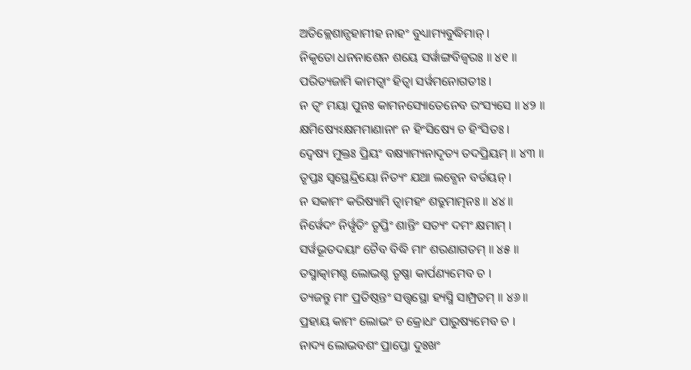ଅତିକ୍ଲେଶାନ୍ସହାମୀହ ନାହଂ ବୁଧ୍ୟାମ୍ୟବୁଦ୍ଧିମାନ୍ ।
ନିକୃତୋ ଧନନାଶେନ ଶୟେ ସର୍ୱାଙ୍ଗବିଜ୍ୱରଃ ॥ ୪୧ ॥
ପରିତ୍ୟଜାମି କାମତ୍ୱାଂ ହିତ୍ୱା ସର୍ୱମନୋଗତୀଃ ।
ନ ତ୍ୱଂ ମୟା ପୁନଃ କାମନସ୍ୟୋତେନେବ ରଂସ୍ୟସେ ॥ ୪୨ ॥
କ୍ଷମିଷ୍ୟେଽକ୍ଷମମାଣାନାଂ ନ ହିଂସିଷ୍ୟେ ଚ ହିଂସିତଃ ।
ଦ୍ୱେଷ୍ୟ ମୁକ୍ତଃ ପ୍ରିୟଂ ବକ୍ଷ୍ୟାମ୍ୟନାଦୃତ୍ୟ ତଦପ୍ରିୟମ୍ ॥ ୪୩ ॥
ତୃପ୍ତଃ ସ୍ୱସ୍ଥେନ୍ଦ୍ରିୟୋ ନିତ୍ୟଂ ଯଥା ଲବ୍ଧେନ ବର୍ତୟନ୍ ।
ନ ସକାମଂ କରିଷ୍ୟାମି ତ୍ୱାମହଂ ଶତ୍ରୁମାତ୍ମନଃ ॥ ୪୪ ॥
ନିର୍ୱେଦଂ ନିର୍ୱୃତିଂ ତୃପ୍ତିଂ ଶାନ୍ତିଂ ସତ୍ୟଂ ଦମଂ କ୍ଷମାମ୍ ।
ସର୍ୱଭୂତଦୟାଂ ଚୈବ ବିଦ୍ଧି ମାଂ ଶରଣାଗତମ୍ ॥ ୪୫ ॥
ତସ୍ମାତ୍କାମଶ୍ଚ ଲୋଭଶ୍ଚ ତୃଷ୍ଣା କାର୍ପଣ୍ୟମେବ ଚ ।
ତ୍ୟଜନ୍ତୁ ମାଂ ପ୍ରତିଷ୍ଠନ୍ତଂ ସତ୍ତ୍ୱସ୍ଥୋ ହ୍ୟସ୍ମି ସାମ୍ପ୍ରତମ୍ ॥ ୪୬ ॥
ପ୍ରହାୟ କାମଂ ଲୋଭଂ ଚ କ୍ରୋଧଂ ପାରୁଷ୍ୟମେବ ଚ ।
ନାଦ୍ୟ ଲୋଭବଶଂ ପ୍ରାପ୍ତୋ ଦୁଃଖଂ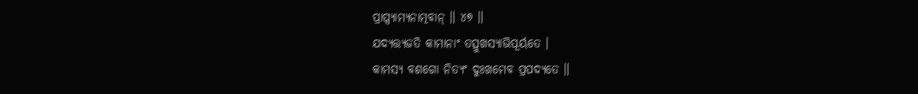ପ୍ରାପ୍ସ୍ୟାମ୍ୟନାତ୍ମବାନ୍ ॥ ୪୭ ॥
ଯଦ୍ୟତ୍ତ୍ୟଜତି କାମାନାଂ ତତ୍ସୁଖସ୍ୟାଭିପୂର୍ୟତେ ।
କାମସ୍ୟ ବଶଗୋ ନିତ୍ୟଂ ଦୁଃଖମେବ ପ୍ରପଦ୍ୟତେ ॥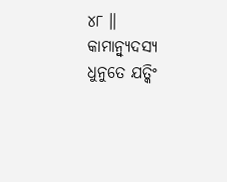୪୮ ॥
କାମାନ୍ୱ୍ୟୁଦସ୍ୟ ଧୁନୁତେ ଯତ୍କିଂ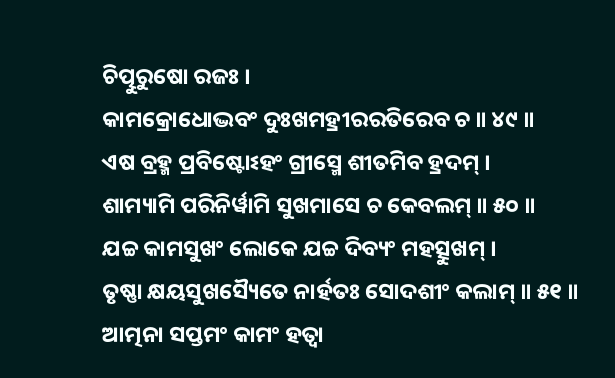ଚିତ୍ପୁରୁଷୋ ରଜଃ ।
କାମକ୍ରୋଧୋଦ୍ଭବଂ ଦୁଃଖମହ୍ରୀରରତିରେବ ଚ ॥ ୪୯ ॥
ଏଷ ବ୍ରହ୍ମ ପ୍ରବିଷ୍ଟୋଽହଂ ଗ୍ରୀସ୍ମେ ଶୀତମିବ ହ୍ରଦମ୍ ।
ଶାମ୍ୟାମି ପରିନିର୍ୱାମି ସୁଖମାସେ ଚ କେବଲମ୍ ॥ ୫୦ ॥
ଯଚ୍ଚ କାମସୁଖଂ ଲୋକେ ଯଚ୍ଚ ଦିବ୍ୟଂ ମହତ୍ସୁଖମ୍ ।
ତୃଷ୍ଣା କ୍ଷୟସୁଖସ୍ୟୈତେ ନାର୍ହତଃ ସୋଦଶୀଂ କଲାମ୍ ॥ ୫୧ ॥
ଆତ୍ମନା ସପ୍ତମଂ କାମଂ ହତ୍ୱା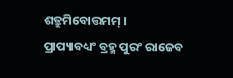ଶତ୍ରୁମିବୋତ୍ତମମ୍ ।
ପ୍ରାପ୍ୟାବଧ୍ୟଂ ବ୍ରହ୍ମ ପୁରଂ ରାଜେବ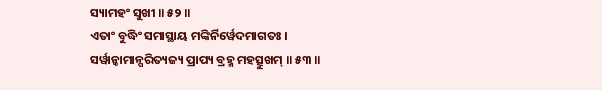ସ୍ୟାମହଂ ସୁଖୀ ॥ ୫୨ ॥
ଏତାଂ ବୁଦ୍ଧିଂ ସମାସ୍ଥାୟ ମଙ୍କିର୍ନିର୍ୱେଦମାଗତଃ ।
ସର୍ୱାନ୍କାମାନ୍ପରିତ୍ୟଜ୍ୟ ପ୍ରାପ୍ୟ ବ୍ରହ୍ମ ମହତ୍ସୁଖମ୍ ॥ ୫୩ ॥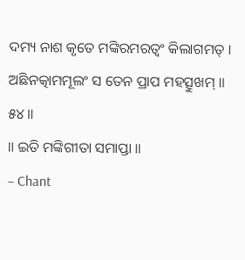ଦମ୍ୟ ନାଶ କୃତେ ମଙ୍କିରମରତ୍ୱଂ କିଲାଗମତ୍ ।
ଅଛିନତ୍କାମମୂଲଂ ସ ତେନ ପ୍ରାପ ମହତ୍ସୁଖମ୍ ॥ ୫୪ ॥
॥ ଇତି ମଙ୍କିଗୀତା ସମାପ୍ତା ॥
– Chant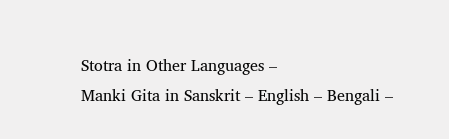Stotra in Other Languages –
Manki Gita in Sanskrit – English – Bengali –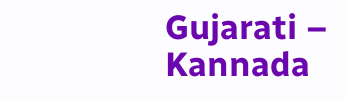Gujarati – Kannada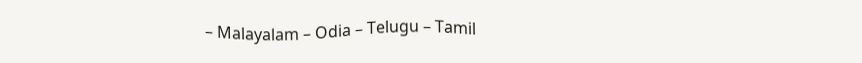– Malayalam – Odia – Telugu – Tamil